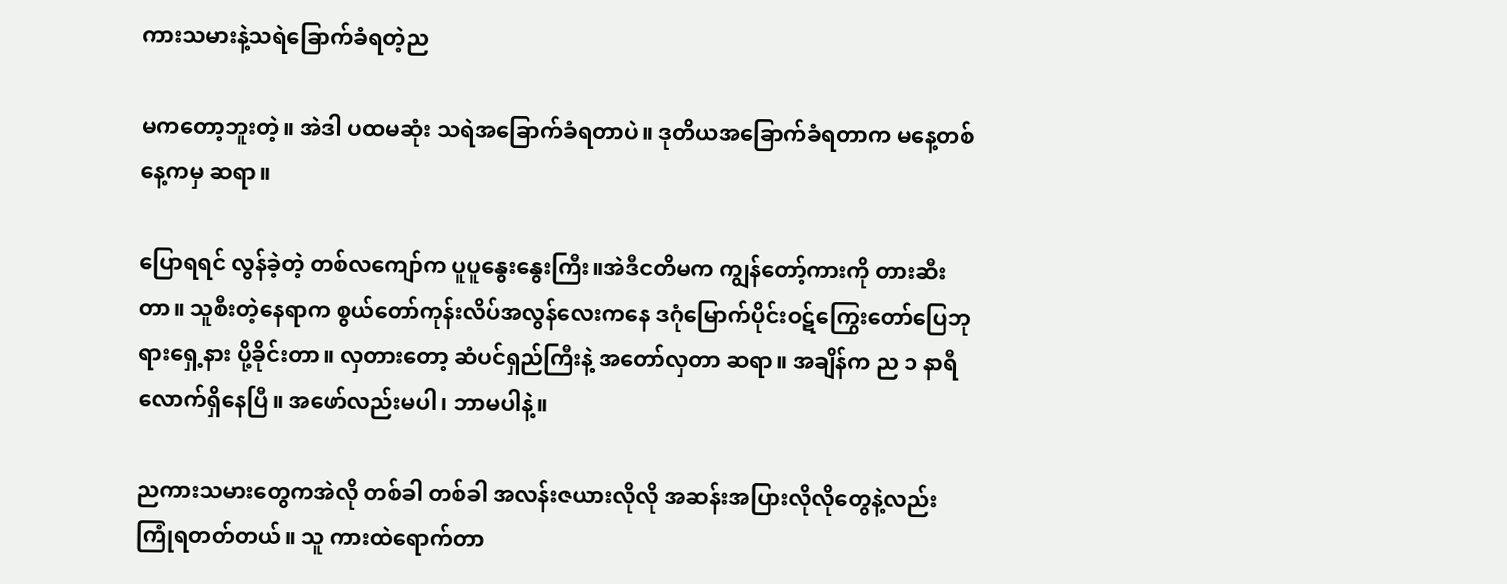ကားသမားနဲ့သရဲခြောက်ခံရတဲ့ည

မကတော့ဘူးတဲ့။ အဲဒါ ပထမဆုံး သရဲအခြောက်ခံရတာပဲ။ ဒုတိယအခြောက်ခံရတာက မနေ့တစ်နေ့ကမှ ဆရာ။

ပြောရရင် လွန်ခဲ့တဲ့ တစ်လကျော်က ပူပူနွေးနွေးကြီး။အဲဒီငတိမက ကျွန်တော့်ကားကို တားဆီးတာ။ သူစီးတဲ့နေရာက စွယ်တော်ကုန်းလိပ်အလွန်လေးကနေ ဒဂုံမြောက်ပိုင်းဝဋ်ကြွေးတော်ပြေဘုရားရှေ့နား ပို့ခိုင်းတာ။ လှတားတော့ ဆံပင်ရှည်ကြီးနဲ့ အတော်လှတာ ဆရာ။ အချိန်က ည ၁ နာရီလောက်ရှိနေပြီ။ အဖော်လည်းမပါ၊ ဘာမပါနဲ့။

ညကားသမားတွေကအဲလို တစ်ခါ တစ်ခါ အလန်းဇယားလိုလို အဆန်းအပြားလိုလိုတွေနဲ့လည်း ကြုံရတတ်တယ်။ သူ ကားထဲရောက်တာ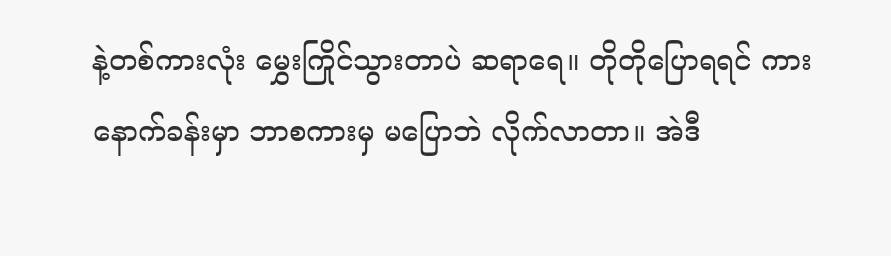နဲ့တစ်ကားလုံး မွှေးကြိုင်သွားတာပဲ ဆရာရေ။ တိုတိုပြောရရင် ကားနောက်ခန်းမှာ ဘာစကားမှ မပြောဘဲ လိုက်လာတာ။ အဲဒီ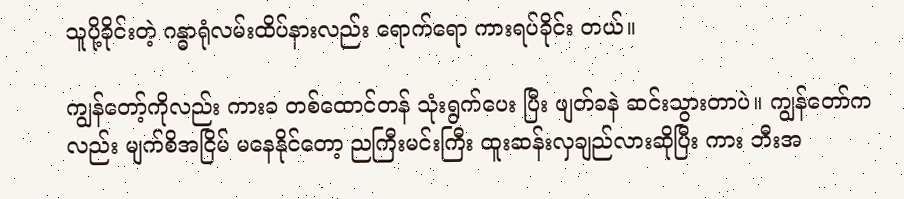သူပို့ခိုင်းတဲ့ ဂန္ဓာရုံလမ်းထိပ်နားလည်း ရောက်ရော ကားရပ်ခိုင်း တယ်။

ကျွန်တော့်ကိုလည်း ကားခ တစ်ထောင်တန် သုံးရွက်ပေး ပြီး ဖျတ်ခနဲ ဆင်းသွားတာပဲ။ ကျွန်တော်ကလည်း မျက်စိအငြိမ် မနေနိုင်တော့ ညကြီးမင်းကြီး ထူးဆန်းလှချည်လားဆိုပြီး ကား ဘီးအ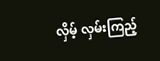လှိမ့် လှမ်းကြည့်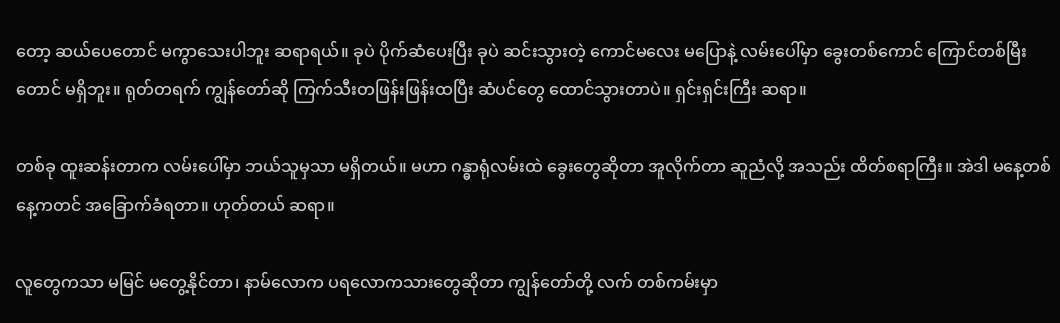တော့ ဆယ်ပေတောင် မကွာသေးပါဘူး ဆရာရယ်။ ခုပဲ ပိုက်ဆံပေးပြီး ခုပဲ ဆင်းသွားတဲ့ ကောင်မလေး မပြောနဲ့ လမ်းပေါ်မှာ ခွေးတစ်ကောင် ကြောင်တစ်မြီးတောင် မရှိဘူး။ ရုတ်တရက် ကျွန်တော်ဆို ကြက်သီးတဖြန်းဖြန်းထပြီး ဆံပင်တွေ ထောင်သွားတာပဲ။ ရှင်းရှင်းကြီး ဆရာ။

တစ်ခု ထူးဆန်းတာက လမ်းပေါ်မှာ ဘယ်သူမှသာ မရှိတယ်။ မဟာ ဂန္ဓာရုံလမ်းထဲ ခွေးတွေဆိုတာ အူလိုက်တာ ဆူညံလို့ အသည်း ထိတ်စရာကြီး။ အဲဒါ မနေ့တစ်နေ့ကတင် အခြောက်ခံရတာ။ ဟုတ်တယ် ဆရာ။

လူတွေကသာ မမြင် မတွေ့နိုင်တာ၊ နာမ်လောက ပရလောကသားတွေဆိုတာ ကျွန်တော်တို့ လက် တစ်ကမ်းမှာ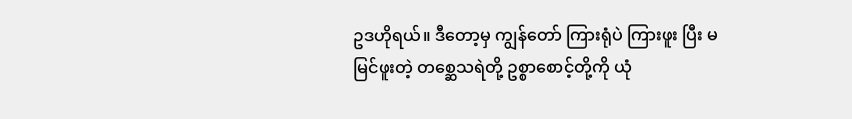ဥဒဟိုရယ်။ ဒီတော့မှ ကျွန်တော် ကြားရုံပဲ ကြားဖူး ပြီး မမြင်ဖူးတဲ့ တစ္ဆေသရဲတို့ ဥစ္စာစောင့်တို့ကို ယုံ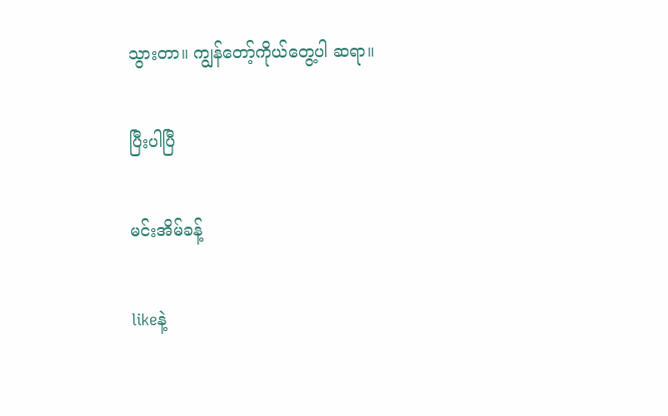သွားတာ။ ကျွန်တော့်ကိုယ်တွေ့ပါ ဆရာ။

ပြီးပါပြီ

မင်းအိမ်ခန့်

likeနဲ့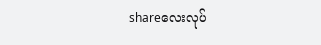shareလေးလုပ်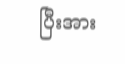ပြီးအား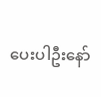ပေးပါဦးနော်